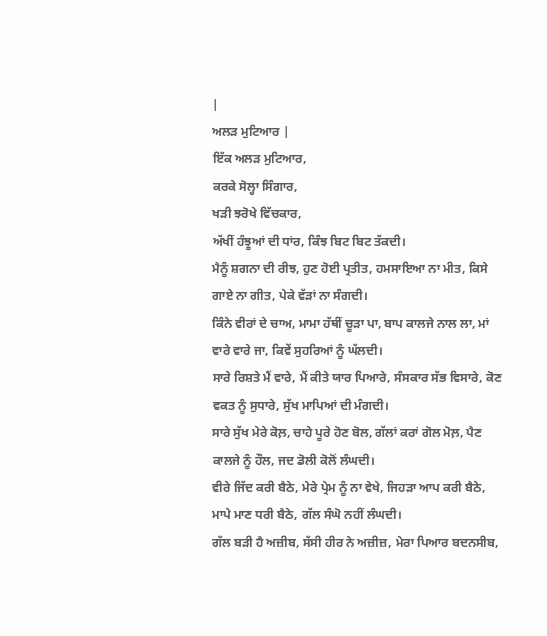|
ਅਲੜ ਮੁਟਿਆਰ |
ਇੱਕ ਅਲੜ ਮੁਟਿਆਰ,
ਕਰਕੇ ਸੋਲ੍ਹਾ ਸਿੰਗਾਰ,
ਖੜੀ ਝਰੋਖੇ ਵਿੱਚਕਾਰ,
ਅੱਖੀਂ ਹੰਝੂਆਂ ਦੀ ਧਾਂਰ, ਕਿੰਝ ਬਿਟ ਬਿਟ ਤੱਕਦੀ।
ਮੈਨੂੰ ਸ਼ਗਨਾ ਦੀ ਰੀਝ, ਹੁਣ ਹੋਈ ਪ੍ਰਤੀਤ, ਹਮਸਾਇਆ ਨਾ ਮੀਤ, ਕਿਸੇ ਗਾਏ ਨਾ ਗੀਤ, ਪੇਕੇ ਵੱੜਾਂ ਨਾ ਸੰਗਦੀ।
ਕਿੰਨੇ ਵੀਰਾਂ ਦੇ ਚਾਅ, ਮਾਮਾ ਹੱਥੀਂ ਚੂੜਾ ਪਾ, ਬਾਪ ਕਾਲਜੇ ਨਾਲ ਲਾ, ਮਾਂ ਵਾਰੇ ਵਾਰੇ ਜਾ, ਕਿਵੇਂ ਸੁਹਰਿਆਂ ਨੂੰ ਘੱਲਦੀ।
ਸਾਰੇ ਰਿਸ਼ਤੇ ਮੈਂ ਵਾਰੇ, ਮੈਂ ਕੀਤੇ ਯਾਰ ਪਿਆਰੇ, ਸੰਸਕਾਰ ਸੱਭ ਵਿਸਾਰੇ, ਕੋਣ ਵਕਤ ਨੂੰ ਸੁਧਾਰੇ, ਸੁੱਖ ਮਾਪਿਆਂ ਦੀ ਮੰਗਦੀ।
ਸਾਰੇ ਸੁੱਖ ਮੇਰੇ ਕੋਲ਼, ਚਾਹੇ ਪੂਰੇ ਹੋਣ ਬੋਲ, ਗੱਲਾਂ ਕਰਾਂ ਗੋਲ ਮੋਲ਼, ਪੈਣ ਕਾਲਜੇ ਨੂੰ ਹੌਲ, ਜਦ ਡੋਲੀ ਕੋਲੋਂ ਲੰਘਦੀ।
ਵੀਰੇ ਜਿੱਦ ਕਰੀ ਬੈਠੇ, ਮੇਰੇ ਪ੍ਰੇਮ ਨੂੰ ਨਾ ਵੇਖੇ, ਜਿਹੜਾ ਆਪ ਕਰੀ ਬੈਠੇ, ਮਾਪੇ ਮਾਣ ਧਰੀ ਬੈਠੇ, ਗੱਲ ਸੰਘੋ ਨਹੀਂ ਲੰਘਦੀ।
ਗੱਲ ਬੜੀ ਹੈ ਅਜ਼ੀਬ, ਸੱਸੀ ਹੀਰ ਨੇ ਅਜ਼ੀਜ਼, ਮੇਰਾ ਪਿਆਰ ਬਦਨਸੀਬ,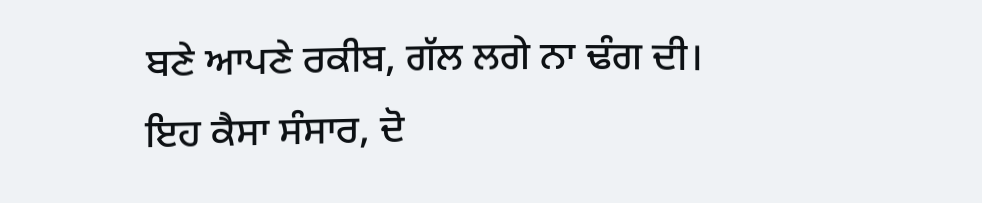ਬਣੇ ਆਪਣੇ ਰਕੀਬ, ਗੱਲ ਲਗੇ ਨਾ ਢੰਗ ਦੀ।
ਇਹ ਕੈਸਾ ਸੰਸਾਰ, ਦੋ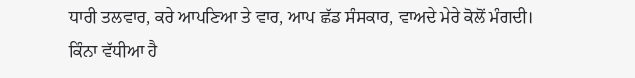ਧਾਰੀ ਤਲਵਾਰ, ਕਰੇ ਆਪਣਿਆ ਤੇ ਵਾਰ, ਆਪ ਛੱਡ ਸੰਸਕਾਰ, ਵਾਅਦੇ ਮੇਰੇ ਕੋਲੋਂ ਮੰਗਦੀ।
ਕਿੰਨਾ ਵੱਧੀਆ ਹੈ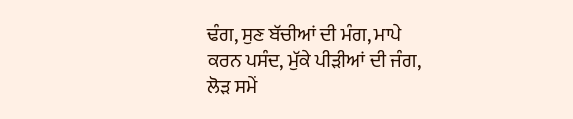ਢੰਗ, ਸੁਣ ਬੱਚੀਆਂ ਦੀ ਮੰਗ, ਮਾਪੇ ਕਰਨ ਪਸੰਦ, ਮੁੱਕੇ ਪੀੜੀਆਂ ਦੀ ਜੰਗ, ਲੋੜ ਸਮੇਂ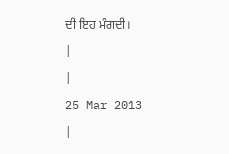ਦੀ ਇਹ ਮੰਗਦੀ।
|
|
25 Mar 2013
|